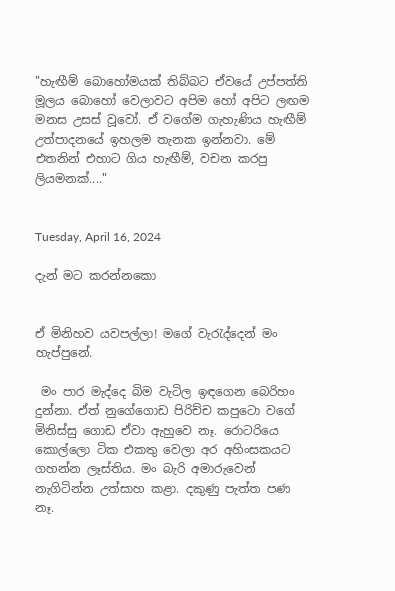"හැඟීම් බොහෝමයක් තිබ්බට ඒවයේ උප්පත්ති මූලය බොහෝ වෙලාවට අපිම හෝ අපිට ලඟම මනස උසස් වූවෝ. ඒ වගේම ගැහැණිය හැඟීම් උත්පාදනයේ ඉහලම තැනක ඉන්නවා. මේ එතනින් එහාට ගිය හැඟීම්, වචන කරපු ලියමනක්...."


Tuesday, April 16, 2024

දැන් මට කරන්නකො


ඒ මිනිහව යවපල්ලා! මගේ වැරැද්දෙන් මං හැප්පුනේ.

 මං පාර මැද්දෙ බිම වැටිල ඉඳගෙන බෙරිහං දුන්නා. ඒත් නුගේගොඩ පිරිච්ච කපුටො වගේ මිනිස්සු ගොඩ ඒවා ඇහුවෙ නෑ. රොටරියෙ කොල්ලො ටික එකතු වෙලා අර අහිංසකයට ගහන්න ලෑස්තිය. මං බැරි අමාරුවෙන් නැගිටින්න උත්සාහ කළා. දකුණු පැත්ත පණ නෑ.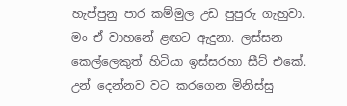හැප්පුනු පාර කම්මුල උඩ පුපුරු ගැහුවා. මං ඒ වාහනේ ළඟට ඇදුනා. ලස්සන කෙල්ලෙකුත් හිටියා ඉස්සරහා සීට් එකේ. උන් දෙන්නව වට කරගෙන මිනිස්සු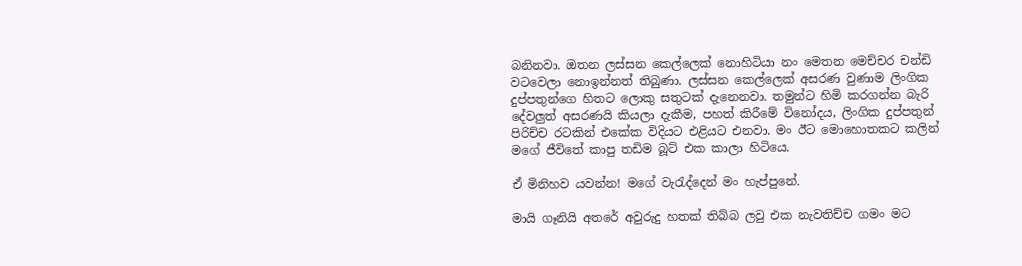බනිනවා. ඔතන ලස්සන කෙල්ලෙක් නොහිටියා නං මෙතන මෙච්චර චන්ඩි වටවෙලා නොඉන්නත් තිබුණා. ලස්සන කෙල්ලෙක් අසරණ වුණාම ලිංගික දුප්පතුන්ගෙ හිතට ලොකු සතුටක් දැනෙනවා. තමුන්ට හිමි කරගන්න බැරි දේවලුත් අසරණයි කියලා දැකීම, පහත් කිරීමේ විනෝදය, ලිංගික දුප්පතුන් පිරිච්ච රටකින් එකේක විදියට එළියට එනවා. මං ඊට මොහොතකට කලින් මගේ ජීවිතේ කාපු තඩිම බූට් එක කාලා හිටියෙ.

ඒ මිනිහව යවන්න! මගේ වැරැද්දෙන් මං හැප්පුනේ.

මායි ගෑනියි අතරේ අවුරුදු හතක් තිබ්බ ලවු එක නැවතිච්ච ගමං මට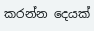කරන්න දෙයක්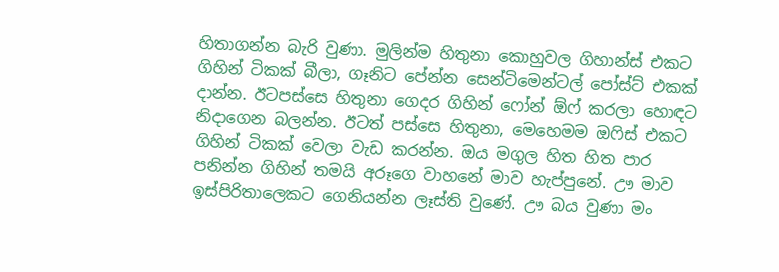හිතාගන්න බැරි වුණා. මුලින්ම හිතුනා කොහුවල ගිහාන්ස් එකට ගිහින් ටිකක් බීලා, ගෑනිට පේන්න සෙන්ටිමෙන්ටල් පෝස්ට් එකක් දාන්න. ඊටපස්සෙ හිතුනා ගෙදර ගිහින් ෆෝන් ඕෆ් කරලා හොඳට නිදාගෙන බලන්න. ඊටත් පස්සෙ හිතුනා, මෙහෙමම ඔෆිස් එකට ගිහින් ටිකක් වෙලා වැඩ කරන්න. ඔය මගුල හිත හිත පාර පනින්න ගිහින් තමයි අරූගෙ වාහනේ මාව හැප්පුනේ. ඌ මාව ඉස්පිරිතාලෙකට ගෙනියන්න ලෑස්ති වුණේ. ඌ බය වුණා මං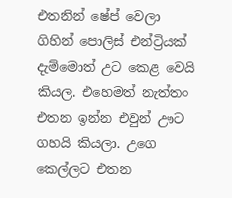එතනින් ෂේප් වෙලා ගිහින් පොලිස් එන්ට්‍රියක් දැම්මොත් උට කෙළ වෙයි කියල. එහෙමත් නැත්තං එතන ඉන්න එවුන් ඌට ගහයි කියලා. උගෙ කෙල්ලට එතන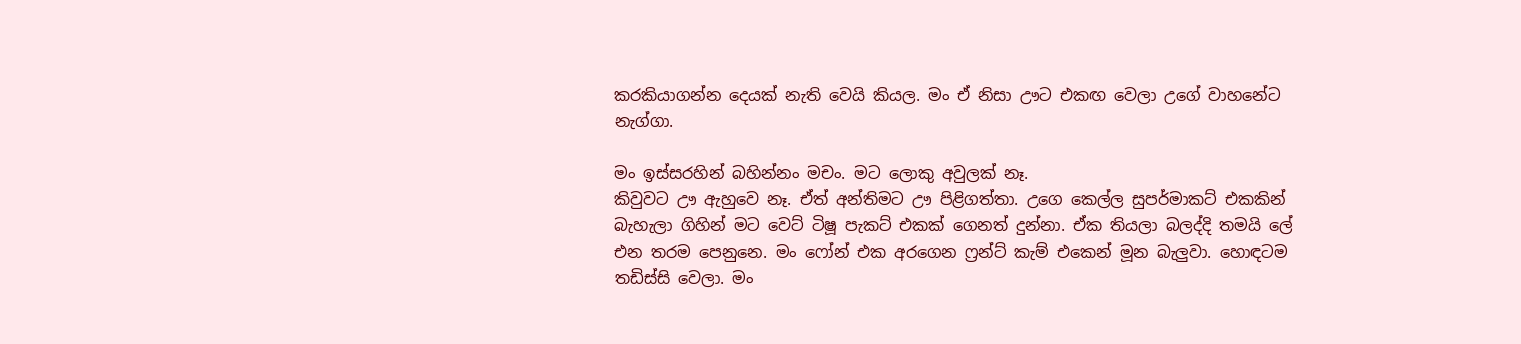කරකියාගන්න දෙයක් නැති වෙයි කියල. මං ඒ නිසා ඌට එකඟ වෙලා උගේ වාහනේට නැග්ගා.

මං ඉස්සරහින් බහින්නං මචං. මට ලොකු අවුලක් නෑ.
කිවුවට ඌ ඇහුවෙ නෑ. ඒත් අන්තිමට ඌ පිළිගත්තා. උගෙ කෙල්ල සුපර්මාකට් එකකින් බැහැලා ගිහින් මට වෙට් ටිෂූ පැකට් එකක් ගෙනත් දුන්නා. ඒක තියලා බලද්දි තමයි ලේ එන තරම පෙනුනෙ. මං ෆෝන් එක අරගෙන ෆ්‍රන්ට් කැම් එකෙන් මූන බැලුවා. හොඳටම තඩිස්සි වෙලා. මං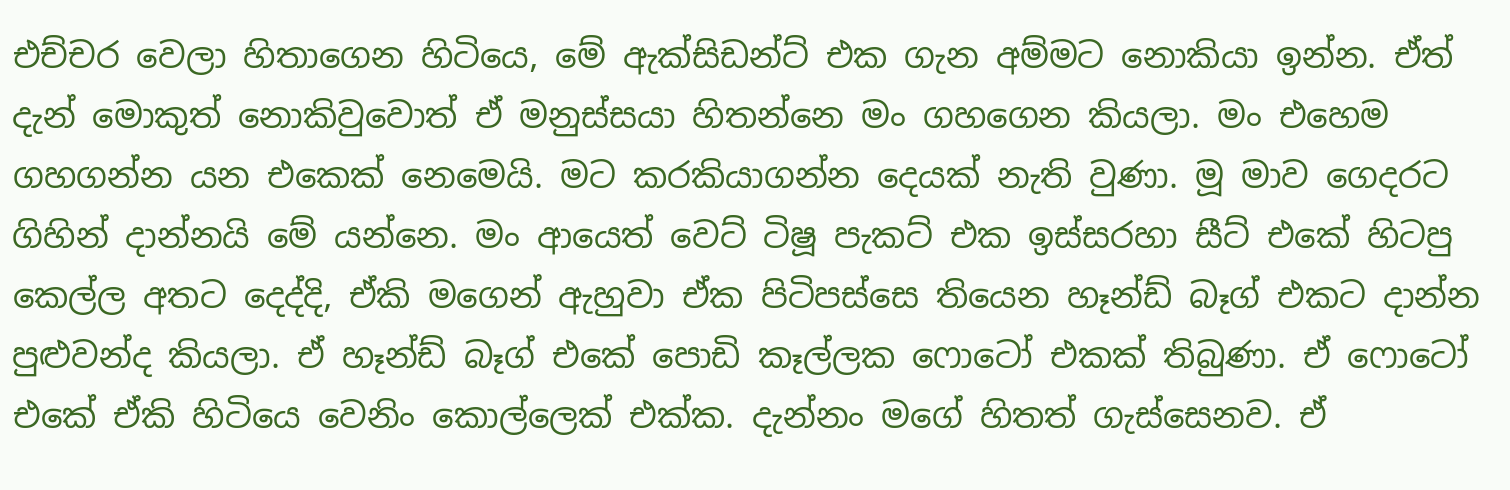එච්චර වෙලා හිතාගෙන හිටියෙ, මේ ඇක්සිඩන්ට් එක ගැන අම්මට නොකියා ඉන්න. ඒත් දැන් මොකුත් නොකිවුවොත් ඒ මනුස්සයා හිතන්නෙ මං ගහගෙන කියලා. මං එහෙම ගහගන්න යන එකෙක් නෙමෙයි. මට කරකියාගන්න දෙයක් නැති වුණා. මූ මාව ගෙදරට ගිහින් දාන්නයි මේ යන්නෙ. මං ආයෙත් වෙට් ටිෂූ පැකට් එක ඉස්සරහා සීට් එකේ හිටපු කෙල්ල අතට දෙද්දි, ඒකි මගෙන් ඇහුවා ඒක පිටිපස්සෙ තියෙන හෑන්ඩ් බෑග් එකට දාන්න පුළුවන්ද කියලා. ඒ හෑන්ඩ් බෑග් එකේ පොඩි කෑල්ලක ෆොටෝ එකක් තිබුණා. ඒ ෆොටෝ එකේ ඒකි හිටියෙ වෙනිං කොල්ලෙක් එක්ක. දැන්නං මගේ හිතත් ගැස්සෙනව. ඒ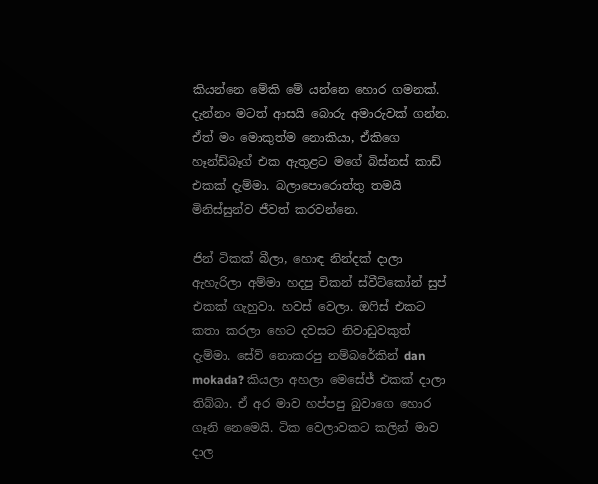කියන්නෙ මේකි මේ යන්නෙ හොර ගමනක්. දැන්නං මටත් ආසයි බොරු අමාරුවක් ගන්න. ඒත් මං මොකුත්ම නොකියා, ඒකිගෙ හෑන්ඩ්බෑග් එක ඇතුළට මගේ බිස්නස් කාඩ් එකක් දැම්මා. බලාපොරොත්තු තමයි මිනිස්සුන්ව ජීවත් කරවන්නෙ.

ජින් ටිකක් බීලා, හොඳ නින්දක් දාලා ඇහැරිලා අම්මා හදපු චිකන් ස්වීට්කෝන් සුප් එකක් ගැහුවා. හවස් වෙලා. ඔෆිස් එකට කතා කරලා හෙට දවසට නිවාඩුවකුත් දැම්මා. සේව් නොකරපු නම්බරේකින් dan mokada? කියලා අහලා මෙසේජ් එකක් දාලා තිබ්බා. ඒ අර මාව හප්පපු බුවාගෙ හොර ගෑනි නෙමෙයි. ටික වෙලාවකට කලින් මාව දාල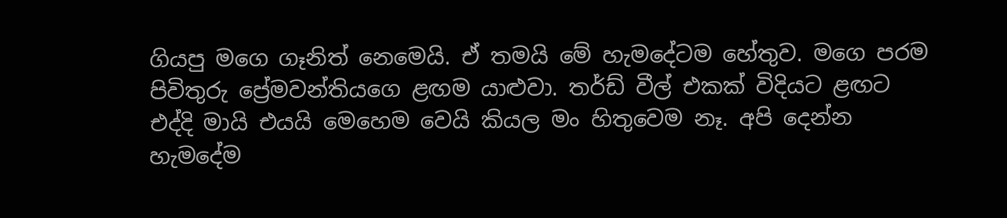ගියපු මගෙ ගෑනිත් නෙමෙයි. ඒ තමයි මේ හැමදේටම හේතුව. මගෙ පරම පිවිතුරු ප්‍රේමවන්තියගෙ ළඟම යාළුවා. තර්ඩ් වීල් එකක් විදියට ළඟට එද්දි මායි එයයි මෙහෙම වෙයි කියල මං හිතුවෙම නෑ. අපි දෙන්න හැමදේම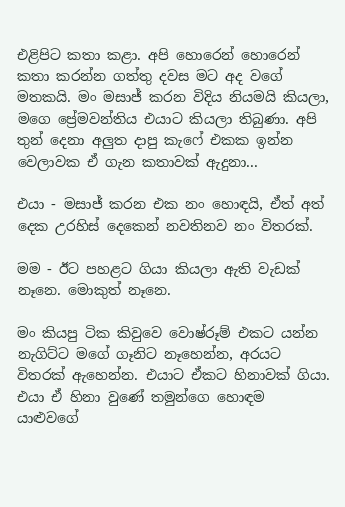එළිපිට කතා කළා. අපි හොරෙන් හොරෙන් කතා කරන්න ගත්තු දවස මට අද වගේ මතකයි. මං මසාජ් කරන විදිය නියමයි කියලා, මගෙ ප්‍රේමවන්තිය එයාට කියලා තිබුණා. අපි තුන් දෙනා අලුත දාපු කැෆේ එකක ඉන්න වෙලාවක ඒ ගැන කතාවක් ඇදුනා...

එයා - මසාජ් කරන එක නං හොඳයි, ඒත් අත් දෙක උරහිස් දෙකෙන් නවතිනව නං විතරක්.

මම - ඊට පහළට ගියා කියලා ඇති වැඩක් නෑනෙ. මොකුත් නෑනෙ.

මං කියපු ටික කිවුවෙ වොෂ්රූම් එකට යන්න නැගිට්ට මගේ ගෑනිට නෑහෙන්න, අරයට විතරක් ඇහෙන්න. එයාට ඒකට හිනාවක් ගියා. එයා ඒ හිනා වුණේ තමුන්ගෙ හොඳම යාළුවගේ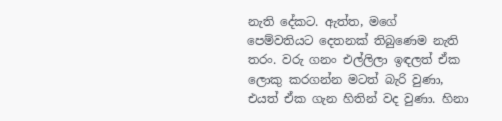නැති දේකට. ඇත්ත, මගේ පෙම්වතියට දෙතනක් තිබුණෙම නැති තරං. වරු ගනං එල්ලිලා ඉඳලත් ඒක ලොකු කරගන්න මටත් බැරි වුණා, එයත් ඒක ගැන හිතින් වද වුණා. හිනා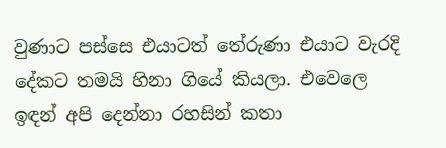වුණාට පස්සෙ එයාටත් තේරුණා එයාට වැරදි දේකට තමයි හිනා ගියේ කියලා. එවෙලෙ ඉඳන් අපි දෙන්නා රහසින් කතා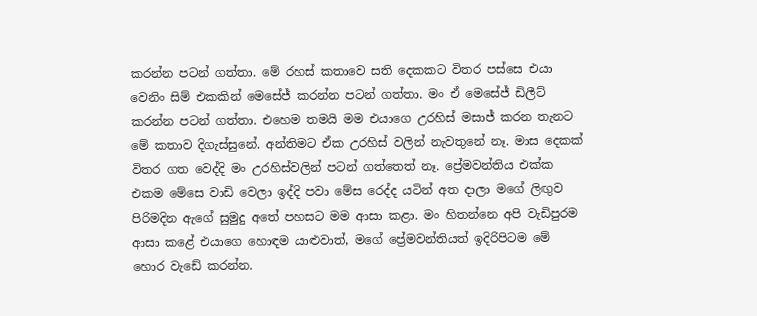කරන්න පටන් ගත්තා. මේ රහස් කතාවෙ සති දෙකකට විතර පස්සෙ එයා වෙනිං සිම් එකකින් මෙසේජ් කරන්න පටන් ගත්තා. මං ඒ මෙසේජ් ඩිලීට් කරන්න පටන් ගත්තා. එහෙම තමයි මම එයාගෙ උරහිස් මසාජ් කරන තැනට මේ කතාව දිගැස්සුනේ. අන්තිමට ඒක උරහිස් වලින් නැවතුනේ නෑ. මාස දෙකක් විතර ගත වෙද්දි මං උරහිස්වලින් පටන් ගත්තෙත් නෑ. ප්‍රේමවන්තිය එක්ක එකම මේසෙ වාඩි වෙලා ඉද්දි පවා මේස රෙද්ද යටින් අත දාලා මගේ ලිඟුව පිරිමදින ඇගේ සුමුදු අතේ පහසට මම ආසා කළා. මං හිතන්නෙ අපි වැඩිපුරම ආසා කළේ එයාගෙ හොඳම යාළුවාත්, මගේ ප්‍රේමවන්තියත් ඉදිරිපිටම මේ හොර වැඩේ කරන්න.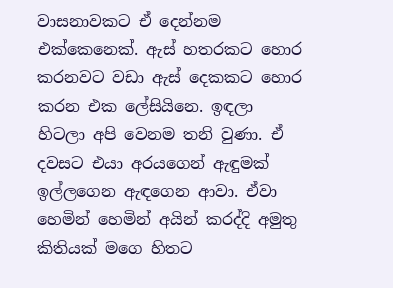වාසනාවකට ඒ දෙන්නම එක්කෙනෙක්. ඇස් හතරකට හොර කරනවට වඩා ඇස් දෙකකට හොර කරන එක ලේසියිනෙ. ඉඳලා හිටලා අපි වෙනම තනි වුණා. ඒ දවසට එයා අරයගෙන් ඇඳුමක් ඉල්ලගෙන ඇඳගෙන ආවා. ඒවා හෙමින් හෙමින් අයින් කරද්දි අමුතු කිතියක් මගෙ හිතට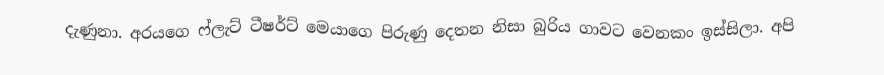දැණුනා. අරයගෙ ෆ්ලැට් ටීෂර්ට් මෙයාගෙ පිරුණු දෙතන නිසා බුරිය ගාවට වෙනකං ඉස්සිලා. අපි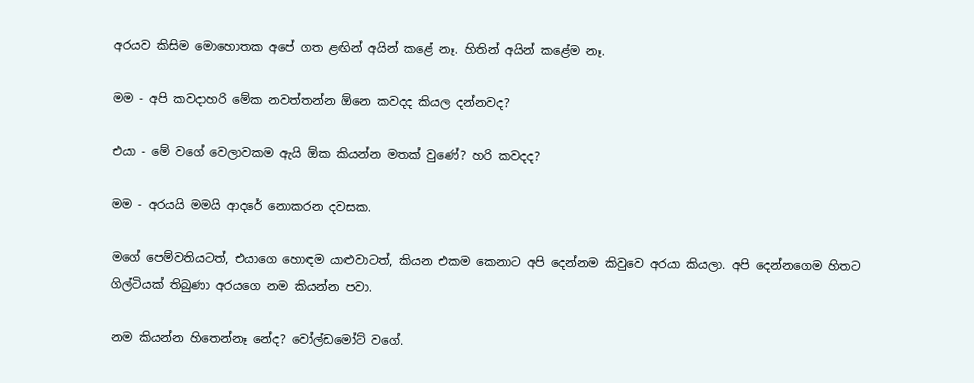අරයව කිසිම මොහොතක අපේ ගත ළඟින් අයින් කළේ නෑ. හිතින් අයින් කළේම නෑ.

මම - අපි කවදාහරි මේක නවත්තන්න ඕනෙ කවදද කියල දන්නවද?

එයා - මේ වගේ වෙලාවකම ඇයි ඕක කියන්න මතක් වුණේ? හරි කවදද?

මම - අරයයි මමයි ආදරේ නොකරන දවසක.

මගේ පෙම්වතියටත්, එයාගෙ හොඳම යාළුවාටත්, කියන එකම කෙනාට අපි දෙන්නම කිවුවෙ අරයා කියලා. අපි දෙන්නගෙම හිතට ගිල්ටියක් තිබුණා අරයගෙ නම කියන්න පවා.

නම කියන්න හිතෙන්නෑ නේද? වෝල්ඩමෝට් වගේ.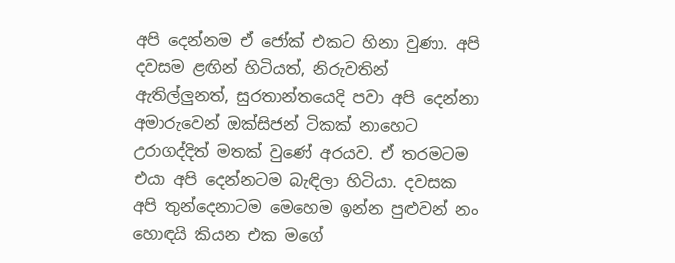අපි දෙන්නම ඒ ජෝක් එකට හිනා වුණා. අපි දවසම ළඟින් හිටියත්, නිරුවතින් ඇතිල්ලුනත්, සුරතාන්තයෙදි පවා අපි දෙන්නා අමාරුවෙන් ඔක්සිජන් ටිකක් නාහෙට උරාගද්දිත් මතක් වුණේ අරයව. ඒ තරමටම එයා අපි දෙන්නටම බැඳිලා හිටියා. දවසක අපි තුන්දෙනාටම මෙහෙම ඉන්න පුළුවන් නං හොඳයි කියන එක මගේ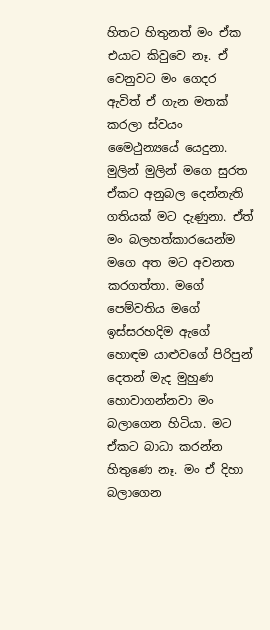හිතට හිතුනත් මං ඒක එයාට කිවුවෙ නෑ. ඒ වෙනුවට මං ගෙදර ඇවිත් ඒ ගැන මතක් කරලා ස්වයං මෛථුන්‍යයේ යෙදුනා. මුලින් මුලින් මගෙ සුරත ඒකට අනුබල දෙන්නැති ගතියක් මට දැණුනා. ඒත් මං බලහත්කාරයෙන්ම මගෙ අත මට අවනත කරගත්තා. මගේ පෙම්වතිය මගේ ඉස්සරහදිම ඇගේ හොඳම යාළුවගේ පිරිපුන් දෙතන් මැද මුහුණ හොවාගන්නවා මං බලාගෙන හිටියා. මට ඒකට බාධා කරන්න හිතුණෙ නෑ. මං ඒ දිහා බලාගෙන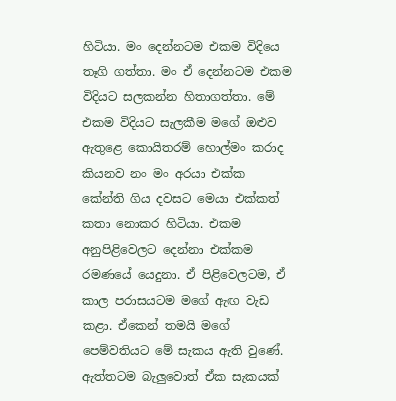හිටියා. මං දෙන්නටම එකම විදියෙ තෑගි ගත්තා. මං ඒ දෙන්නටම එකම විදියට සලකන්න හිතාගත්තා. මේ එකම විදියට සැලකීම මගේ ඔළුව ඇතුළෙ කොයිතරම් හොල්මං කරාද කියනව නං මං අරයා එක්ක කේන්ති ගිය දවසට මෙයා එක්කත් කතා නොකර හිටියා. එකම අනුපිළිවෙලට දෙන්නා එක්කම රමණයේ යෙදුනා. ඒ පිළිවෙලටම, ඒ කාල පරාසයටම මගේ ඇඟ වැඩ කළා. ඒකෙන් තමයි මගේ පෙම්වතියට මේ සැකය ඇති වුණේ. ඇත්තටම බැලුවොත් ඒක සැකයක්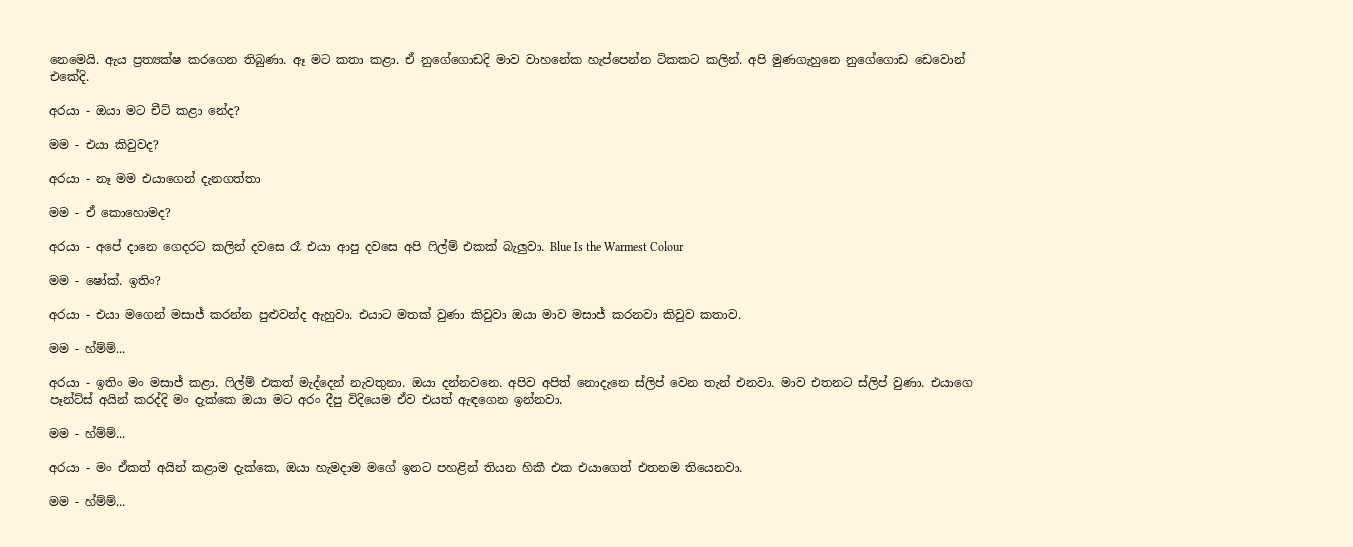නෙමෙයි. ඇය ප්‍රත්‍යක්ෂ කරගෙන තිබුණා. ඈ මට කතා කළා. ඒ නුගේගොඩදි මාව වාහනේක හැප්පෙන්න ටිකකට කලින්. අපි මුණගැහුනෙ නුගේගොඩ ඩෙවොන් එකේදි.

අරයා - ඔයා මට චීට් කළා නේද?

මම - එයා කිවුවද?

අරයා - නෑ මම එයාගෙන් දැනගත්තා

මම - ඒ කොහොමද?

අරයා - අපේ දානෙ ගෙදරට කලින් දවසෙ රෑ එයා ආපු දවසෙ අපි ෆිල්ම් එකක් බැලුවා. Blue Is the Warmest Colour

මම - ෂෝක්. ඉතිං?

අරයා - එයා මගෙන් මසාජ් කරන්න පුළුවන්ද ඇහුවා. එයාට මතක් වුණා කිවුවා ඔයා මාව මසාජ් කරනවා කිවුව කතාව.

මම - හ්ම්ම්...

අරයා - ඉතිං මං මසාජ් කළා. ෆිල්ම් එකත් මැද්දෙන් නැවතුනා. ඔයා දන්නවනෙ. අපිව අපිත් නොදැනෙ ස්ලිප් වෙන තැන් එනවා. මාව එතනට ස්ලිප් වුණා. එයාගෙ පෑන්ට්ස් අයින් කරද්දි මං දැක්කෙ ඔයා මට අරං දීපු විදියෙම ඒව එයත් ඇඳගෙන ඉන්නවා.

මම - හ්ම්ම්...

අරයා - මං ඒකත් අයින් කළාම දැක්කෙ, ඔයා හැමදාම මගේ ඉනට පහළින් තියන හිකී එක එයාගෙත් එතනම තියෙනවා.

මම - හ්ම්ම්...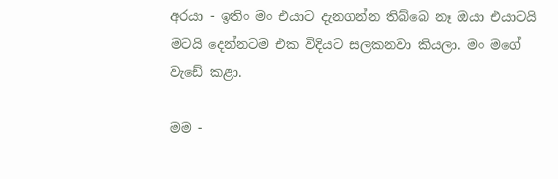අරයා - ඉතිං මං එයාට දැනගන්න තිබ්බෙ නෑ ඔයා එයාටයි මටයි දෙන්නටම එක විදියට සලකනවා කියලා. මං මගේ වැඩේ කළා.

මම -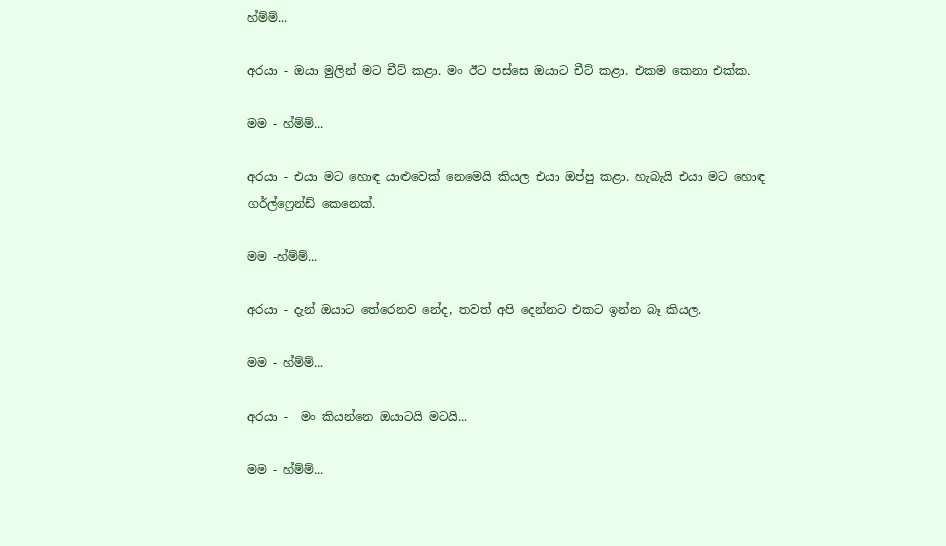හ්ම්ම්...

අරයා - ඔයා මුලින් මට චීට් කළා. මං ඊට පස්සෙ ඔයාට චීට් කළා. එකම කෙනා එක්ක.

මම - හ්ම්ම්...

අරයා - එයා මට හොඳ යාළුවෙක් නෙමෙයි කියල එයා ඔප්පු කළා. හැබැයි එයා මට හොඳ ගර්ල්ෆ්‍රෙන්ඩ් කෙනෙක්.

මම -හ්ම්ම්...

අරයා - දැන් ඔයාට තේරෙනව නේද, තවත් අපි දෙන්නට එකට ඉන්න බෑ කියල.

මම - හ්ම්ම්...

අරයා -  මං කියන්නෙ ඔයාටයි මටයි...

මම - හ්ම්ම්...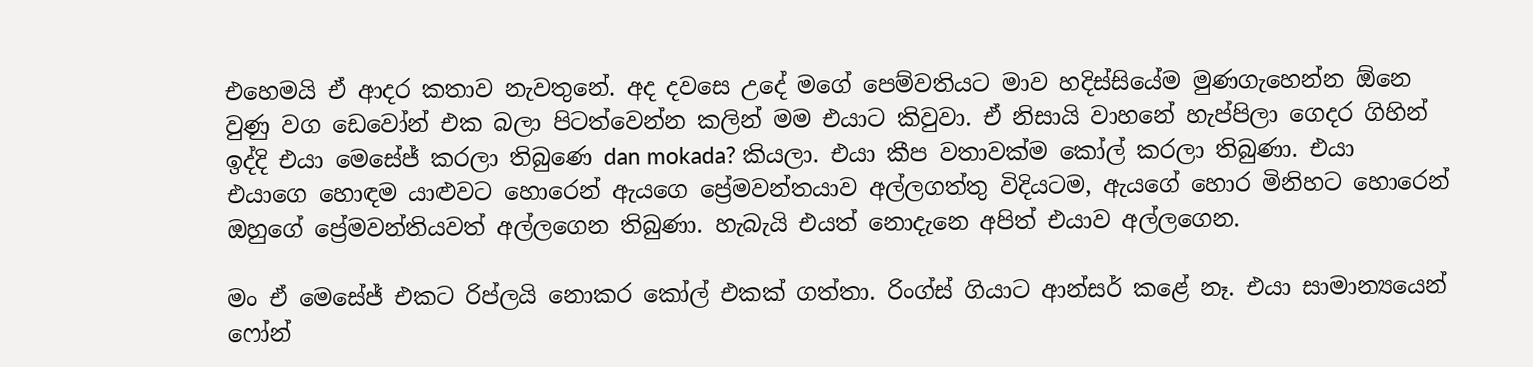එහෙමයි ඒ ආදර කතාව නැවතුනේ. අද දවසෙ උදේ මගේ පෙම්වතියට මාව හදිස්සියේම මුණගැහෙන්න ඕනෙ වුණු වග ඩෙවෝන් එක බලා පිටත්වෙන්න කලින් මම එයාට කිවුවා. ඒ නිසායි වාහනේ හැප්පිලා ගෙදර ගිහින් ඉද්දි එයා මෙසේජ් කරලා තිබුණෙ dan mokada? කියලා. එයා කීප වතාවක්ම කෝල් කරලා තිබුණා. එයා එයාගෙ හොඳම යාළුවට හොරෙන් ඇයගෙ ප්‍රේමවන්තයාව අල්ලගත්තු විදියටම, ඇයගේ හොර මිනිහට හොරෙන් ඔහුගේ ප්‍රේමවන්තියවත් අල්ලගෙන තිබුණා. හැබැයි එයත් නොදැනෙ අපිත් එයාව අල්ලගෙන.

මං ඒ මෙසේජ් එකට රිප්ලයි නොකර කෝල් එකක් ගත්තා. රිංග්ස් ගියාට ආන්සර් කළේ නෑ. එයා සාමාන්‍යයෙන් ෆෝන්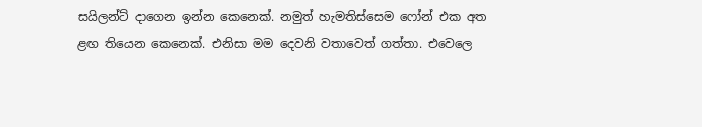සයිලන්ට් දාගෙන ඉන්න කෙනෙක්. නමුත් හැමතිස්සෙම ෆෝන් එක අත ළඟ තියෙන කෙනෙක්. එනිසා මම දෙවනි වතාවෙත් ගත්තා. එවෙලෙ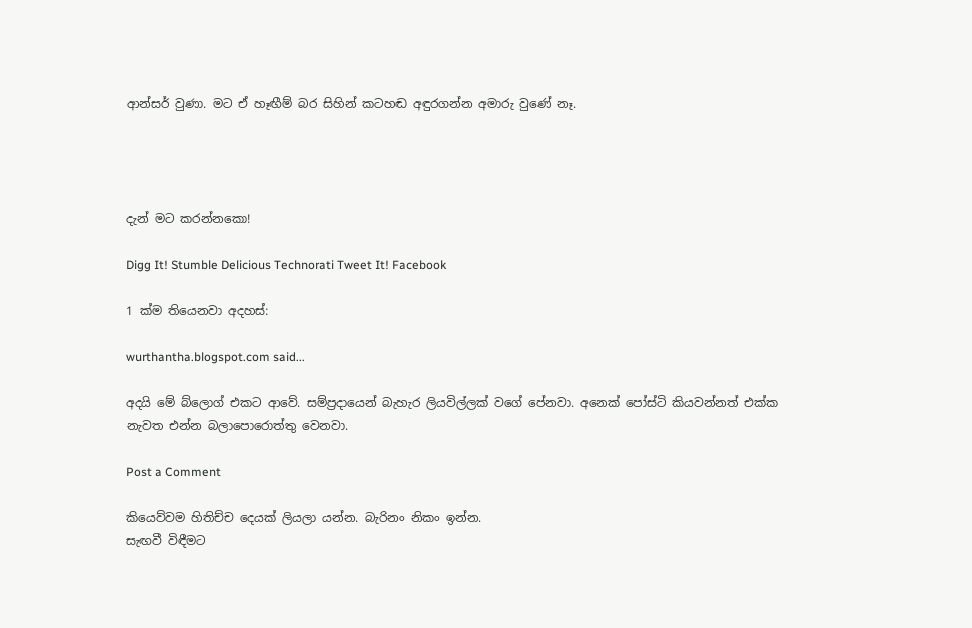ආන්සර් වුණා. මට ඒ හෑඟීම් බර සිහින් කටහඬ අඳුරගන්න අමාරු වුණේ නෑ.




දැන් මට කරන්නකො!

Digg It! Stumble Delicious Technorati Tweet It! Facebook

1 ක්ම තියෙනවා අදහස්:

wurthantha.blogspot.com said...

අදයි මේ බ්ලොග් එකට ආවේ. සම්ප්‍රදායෙන් බැහැර ලියවිල්ලක් වගේ පේනවා. අනෙක් පෝස්ටි කියවන්නත් එක්ක නැවත එන්න බලාපොරොත්තු වෙනවා.

Post a Comment

කියෙව්වම හිතිච්ච දෙයක් ලියලා යන්න. බැරිනං නිකං ඉන්න.
සැඟවී විඳීමට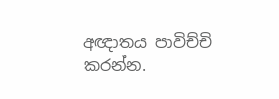අඥාතය පාවිච්චි කරන්න.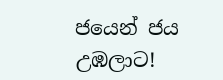ජයෙන් ජය උඹලාට!